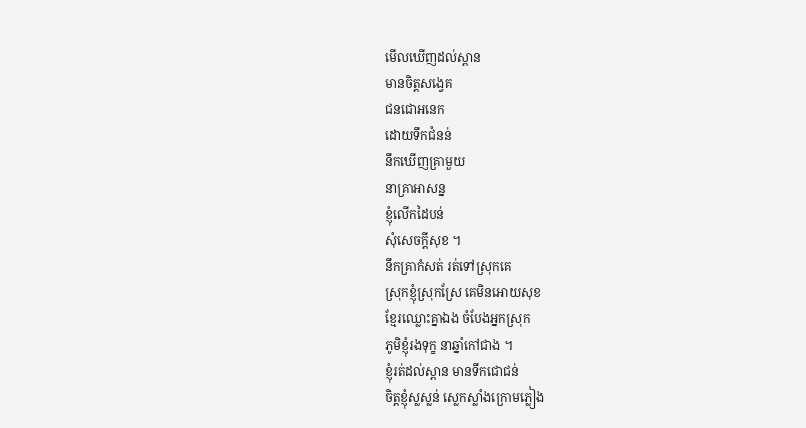មើលឃើញដល់ស្ពាន
មានចិត្តសង្វេគ
ជនជោអនេក
ដោយទឹកជំនន់
នឹកឃើញគ្រាមួយ
នាគ្រាអាសន្ន
ខ្ញុំលើកដៃបន់
សុំសេចក្តីសុខ ។
នឹកគ្រាកំសត់ រត់ទៅស្រុកគេ
ស្រុកខ្ញុំស្រុកស្រែ គេមិនអោយសុខ
ខ្មែរឈ្លោះគ្នាឯង ចំបែងអ្នកស្រុក
ភូមិខ្ញុំរងទុក្ខ នាឆ្នាំកៅជាង ។
ខ្ញុំរត់ដល់ស្ពាន មានទឹកជោជន់
ចិត្តខ្ញុំស្លស្លន់ ស្លេកស្លាំងក្រោមភ្លៀង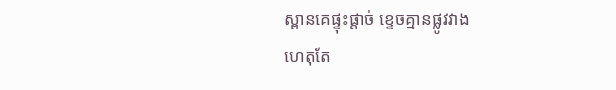ស្ពានគេផ្ទុះផ្តាច់ ខ្ទេចគ្មានផ្លូវវាង
ហេតុតែ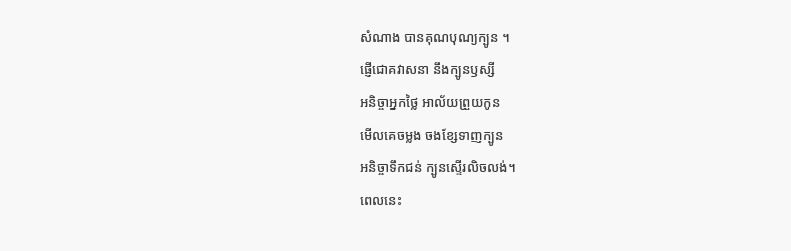សំណាង បានគុណបុណ្យក្បូន ។
ផ្ញើជោគវាសនា នឹងក្បូនឫស្សី
អនិច្ចាអ្នកថ្លៃ អាល័យព្រួយកូន
មើលគេចម្លង ចងខ្សែទាញក្បូន
អនិច្ចាទឹកជន់ ក្បូនស្ទើរលិចលង់។
ពេលនេះ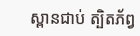ស្ពានជាប់ ត្បិតភ័ព្វ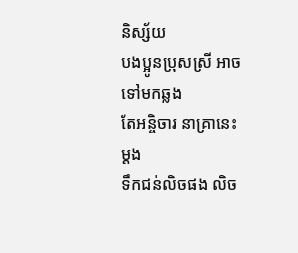និស្ស័យ
បងប្អូនប្រុសស្រី អាចទៅមកឆ្លង
តែអនិ្ចចារ នាគ្រានេះម្តង
ទឹកជន់លិចផង លិច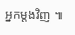អ្នកម្តងវិញ ៕